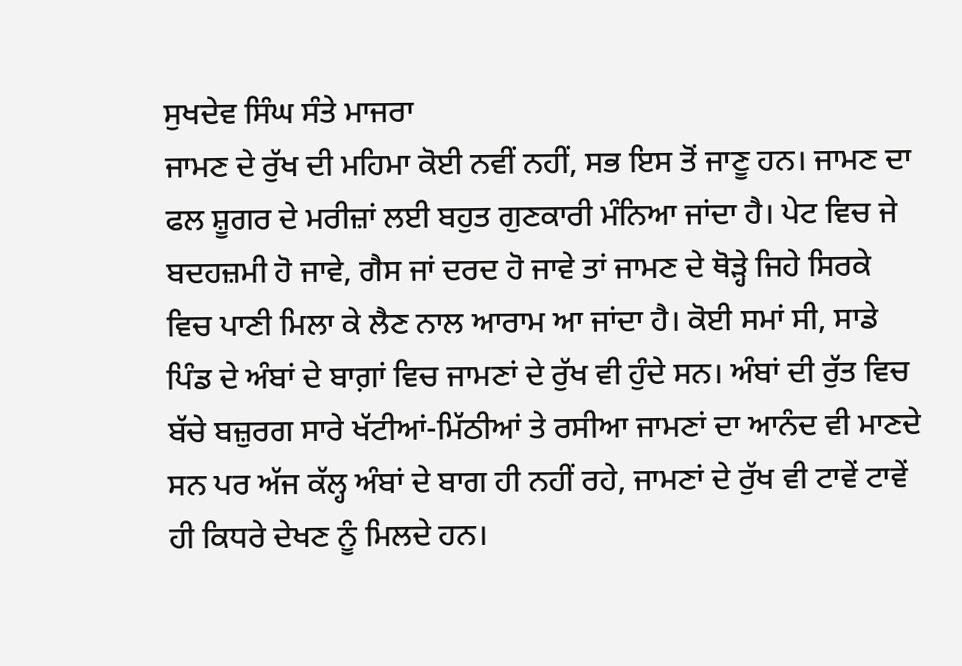ਸੁਖਦੇਵ ਸਿੰਘ ਸੰਤੇ ਮਾਜਰਾ
ਜਾਮਣ ਦੇ ਰੁੱਖ ਦੀ ਮਹਿਮਾ ਕੋਈ ਨਵੀਂ ਨਹੀਂ, ਸਭ ਇਸ ਤੋਂ ਜਾਣੂ ਹਨ। ਜਾਮਣ ਦਾ ਫਲ ਸ਼ੂਗਰ ਦੇ ਮਰੀਜ਼ਾਂ ਲਈ ਬਹੁਤ ਗੁਣਕਾਰੀ ਮੰਨਿਆ ਜਾਂਦਾ ਹੈ। ਪੇਟ ਵਿਚ ਜੇ ਬਦਹਜ਼ਮੀ ਹੋ ਜਾਵੇ, ਗੈਸ ਜਾਂ ਦਰਦ ਹੋ ਜਾਵੇ ਤਾਂ ਜਾਮਣ ਦੇ ਥੋੜ੍ਹੇ ਜਿਹੇ ਸਿਰਕੇ ਵਿਚ ਪਾਣੀ ਮਿਲਾ ਕੇ ਲੈਣ ਨਾਲ ਆਰਾਮ ਆ ਜਾਂਦਾ ਹੈ। ਕੋਈ ਸਮਾਂ ਸੀ, ਸਾਡੇ ਪਿੰਡ ਦੇ ਅੰਬਾਂ ਦੇ ਬਾਗ਼ਾਂ ਵਿਚ ਜਾਮਣਾਂ ਦੇ ਰੁੱਖ ਵੀ ਹੁੰਦੇ ਸਨ। ਅੰਬਾਂ ਦੀ ਰੁੱਤ ਵਿਚ ਬੱਚੇ ਬਜ਼ੁਰਗ ਸਾਰੇ ਖੱਟੀਆਂ-ਮਿੱਠੀਆਂ ਤੇ ਰਸੀਆ ਜਾਮਣਾਂ ਦਾ ਆਨੰਦ ਵੀ ਮਾਣਦੇ ਸਨ ਪਰ ਅੱਜ ਕੱਲ੍ਹ ਅੰਬਾਂ ਦੇ ਬਾਗ ਹੀ ਨਹੀਂ ਰਹੇ, ਜਾਮਣਾਂ ਦੇ ਰੁੱਖ ਵੀ ਟਾਵੇਂ ਟਾਵੇਂ ਹੀ ਕਿਧਰੇ ਦੇਖਣ ਨੂੰ ਮਿਲਦੇ ਹਨ।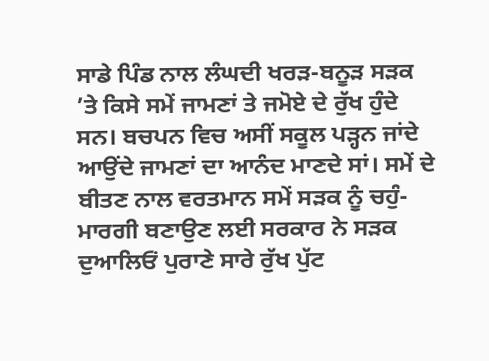ਸਾਡੇ ਪਿੰਡ ਨਾਲ ਲੰਘਦੀ ਖਰੜ-ਬਨੂੜ ਸੜਕ ’ਤੇ ਕਿਸੇ ਸਮੇਂ ਜਾਮਣਾਂ ਤੇ ਜਮੋਏ ਦੇ ਰੁੱਖ ਹੁੰਦੇ ਸਨ। ਬਚਪਨ ਵਿਚ ਅਸੀਂ ਸਕੂਲ ਪੜ੍ਹਨ ਜਾਂਦੇ ਆਉਂਦੇ ਜਾਮਣਾਂ ਦਾ ਆਨੰਦ ਮਾਣਦੇ ਸਾਂ। ਸਮੇਂ ਦੇ ਬੀਤਣ ਨਾਲ ਵਰਤਮਾਨ ਸਮੇਂ ਸੜਕ ਨੂੰ ਚਹੁੰ-ਮਾਰਗੀ ਬਣਾਉਣ ਲਈ ਸਰਕਾਰ ਨੇ ਸੜਕ ਦੁਆਲਿਓਂ ਪੁਰਾਣੇ ਸਾਰੇ ਰੁੱਖ ਪੁੱਟ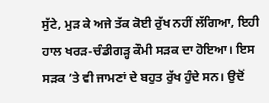ਸੁੱਟੇ, ਮੁੜ ਕੇ ਅਜੇ ਤੱਕ ਕੋਈ ਰੁੱਖ ਨਹੀਂ ਲੱਗਿਆ, ਇਹੀ ਹਾਲ ਖਰੜ-ਚੰਡੀਗੜ੍ਹ ਕੌਮੀ ਸੜਕ ਦਾ ਹੋਇਆ। ਇਸ ਸੜਕ ’ਤੇ ਵੀ ਜਾਮਣਾਂ ਦੇ ਬਹੁਤ ਰੁੱਖ ਹੁੰਦੇ ਸਨ। ਉਦੋਂ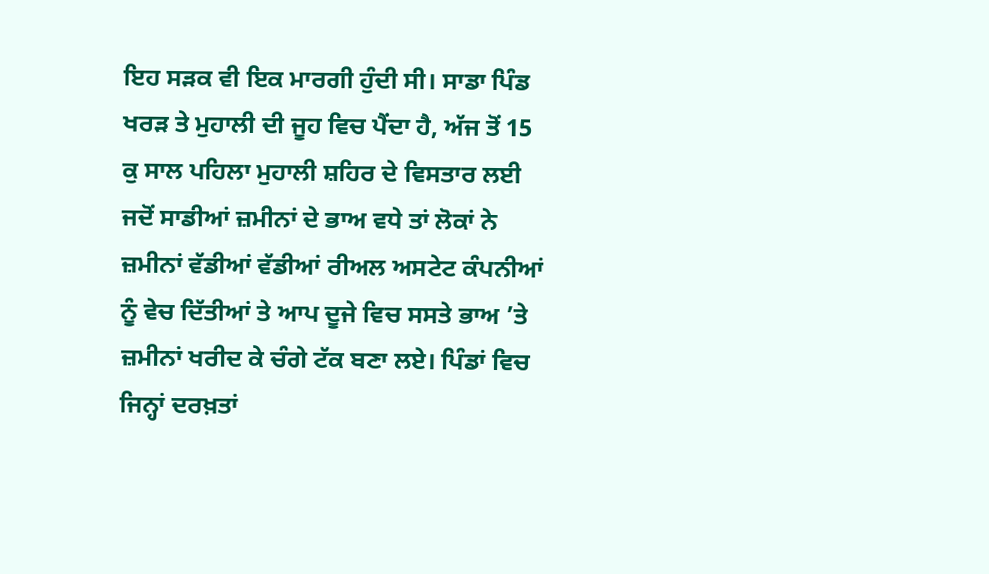ਇਹ ਸੜਕ ਵੀ ਇਕ ਮਾਰਗੀ ਹੁੰਦੀ ਸੀ। ਸਾਡਾ ਪਿੰਡ ਖਰੜ ਤੇ ਮੁਹਾਲੀ ਦੀ ਜੂਹ ਵਿਚ ਪੈਂਦਾ ਹੈ, ਅੱਜ ਤੋਂ 15 ਕੁ ਸਾਲ ਪਹਿਲਾ ਮੁਹਾਲੀ ਸ਼ਹਿਰ ਦੇ ਵਿਸਤਾਰ ਲਈ ਜਦੋਂ ਸਾਡੀਆਂ ਜ਼ਮੀਨਾਂ ਦੇ ਭਾਅ ਵਧੇ ਤਾਂ ਲੋਕਾਂ ਨੇ ਜ਼ਮੀਨਾਂ ਵੱਡੀਆਂ ਵੱਡੀਆਂ ਰੀਅਲ ਅਸਟੇਟ ਕੰਪਨੀਆਂ ਨੂੰ ਵੇਚ ਦਿੱਤੀਆਂ ਤੇ ਆਪ ਦੂਜੇ ਵਿਚ ਸਸਤੇ ਭਾਅ ’ਤੇ ਜ਼ਮੀਨਾਂ ਖਰੀਦ ਕੇ ਚੰਗੇ ਟੱਕ ਬਣਾ ਲਏ। ਪਿੰਡਾਂ ਵਿਚ ਜਿਨ੍ਹਾਂ ਦਰਖ਼ਤਾਂ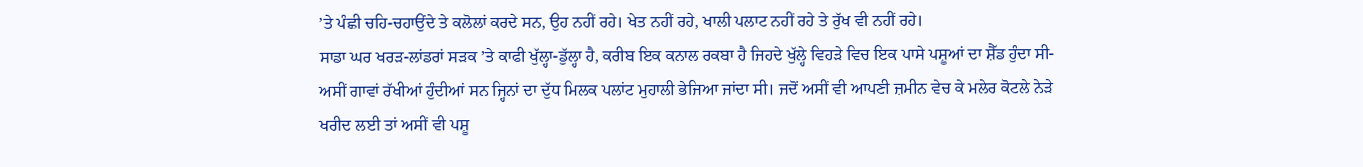’ਤੇ ਪੰਛੀ ਚਹਿ-ਚਹਾਉਂਦੇ ਤੇ ਕਲੋਲਾਂ ਕਰਦੇ ਸਨ, ਉਹ ਨਹੀਂ ਰਹੇ। ਖੇਤ ਨਹੀਂ ਰਹੇ, ਖਾਲੀ ਪਲਾਟ ਨਹੀਂ ਰਹੇ ਤੇ ਰੁੱਖ ਵੀ ਨਹੀਂ ਰਹੇ।
ਸਾਡਾ ਘਰ ਖਰੜ-ਲਾਂਡਰਾਂ ਸੜਕ ’ਤੇ ਕਾਫੀ ਖੁੱਲ੍ਹਾ-ਡੁੱਲ੍ਹਾ ਹੈ, ਕਰੀਬ ਇਕ ਕਨਾਲ ਰਕਬਾ ਹੈ ਜਿਹਦੇ ਖੁੱਲ੍ਹੇ ਵਿਹੜੇ ਵਿਚ ਇਕ ਪਾਸੇ ਪਸ਼ੂਆਂ ਦਾ ਸ਼ੈੱਡ ਹੁੰਦਾ ਸੀ- ਅਸੀਂ ਗਾਵਾਂ ਰੱਖੀਆਂ ਹੁੰਦੀਆਂ ਸਨ ਜ੍ਹਿਨਾਂ ਦਾ ਦੁੱਧ ਮਿਲਕ ਪਲਾਂਟ ਮੁਹਾਲੀ ਭੇਜਿਆ ਜਾਂਦਾ ਸੀ। ਜਦੋਂ ਅਸੀਂ ਵੀ ਆਪਣੀ ਜ਼ਮੀਨ ਵੇਚ ਕੇ ਮਲੇਰ ਕੋਟਲੇ ਨੇੜੇ ਖਰੀਦ ਲਈ ਤਾਂ ਅਸੀਂ ਵੀ ਪਸ਼ੂ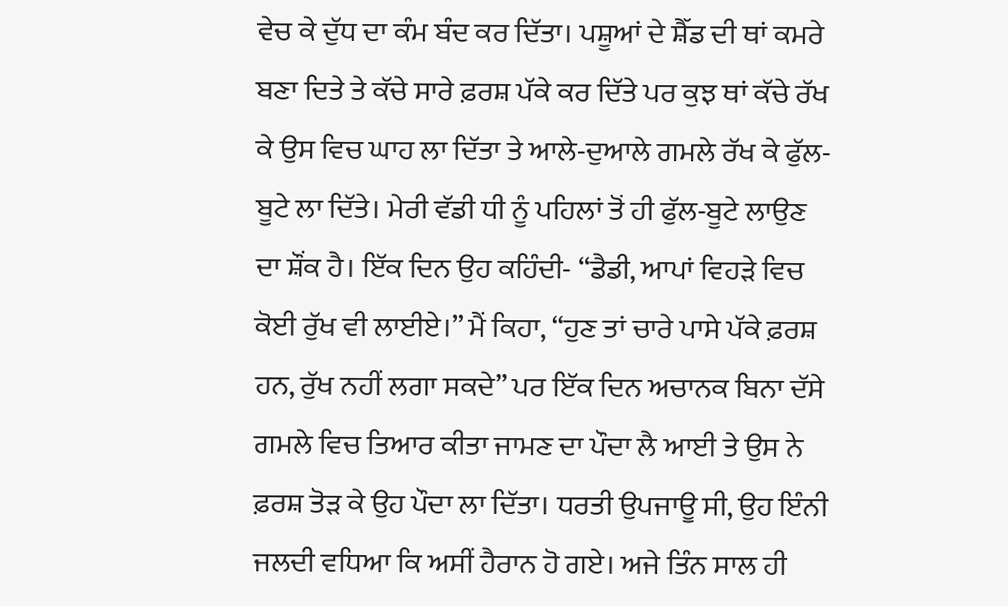ਵੇਚ ਕੇ ਦੁੱਧ ਦਾ ਕੰਮ ਬੰਦ ਕਰ ਦਿੱਤਾ। ਪਸ਼ੂਆਂ ਦੇ ਸ਼ੈੱਡ ਦੀ ਥਾਂ ਕਮਰੇ ਬਣਾ ਦਿਤੇ ਤੇ ਕੱਚੇ ਸਾਰੇ ਫ਼ਰਸ਼ ਪੱਕੇ ਕਰ ਦਿੱਤੇ ਪਰ ਕੁਝ ਥਾਂ ਕੱਚੇ ਰੱਖ ਕੇ ਉਸ ਵਿਚ ਘਾਹ ਲਾ ਦਿੱਤਾ ਤੇ ਆਲੇ-ਦੁਆਲੇ ਗਮਲੇ ਰੱਖ ਕੇ ਫੁੱਲ-ਬੂਟੇ ਲਾ ਦਿੱਤੇ। ਮੇਰੀ ਵੱਡੀ ਧੀ ਨੂੰ ਪਹਿਲਾਂ ਤੋਂ ਹੀ ਫੁੱਲ-ਬੂਟੇ ਲਾਉਣ ਦਾ ਸ਼ੌਂਕ ਹੈ। ਇੱਕ ਦਿਨ ਉਹ ਕਹਿੰਦੀ- “ਡੈਡੀ, ਆਪਾਂ ਵਿਹੜੇ ਵਿਚ ਕੋਈ ਰੁੱਖ ਵੀ ਲਾਈਏ।” ਮੈਂ ਕਿਹਾ, “ਹੁਣ ਤਾਂ ਚਾਰੇ ਪਾਸੇ ਪੱਕੇ ਫ਼ਰਸ਼ ਹਨ, ਰੁੱਖ ਨਹੀਂ ਲਗਾ ਸਕਦੇ” ਪਰ ਇੱਕ ਦਿਨ ਅਚਾਨਕ ਬਿਨਾ ਦੱਸੇ ਗਮਲੇ ਵਿਚ ਤਿਆਰ ਕੀਤਾ ਜਾਮਣ ਦਾ ਪੌਦਾ ਲੈ ਆਈ ਤੇ ਉਸ ਨੇ ਫ਼ਰਸ਼ ਤੋੜ ਕੇ ਉਹ ਪੌਦਾ ਲਾ ਦਿੱਤਾ। ਧਰਤੀ ਉਪਜਾਊ ਸੀ, ਉਹ ਇੰਨੀ ਜਲਦੀ ਵਧਿਆ ਕਿ ਅਸੀਂ ਹੈਰਾਨ ਹੋ ਗਏ। ਅਜੇ ਤਿੰਨ ਸਾਲ ਹੀ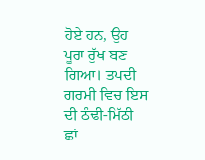ਹੋਏ ਹਨ, ਉਹ ਪੂਰਾ ਰੁੱਖ ਬਣ ਗਿਆ। ਤਪਦੀ ਗਰਮੀ ਵਿਚ ਇਸ ਦੀ ਠੰਢੀ-ਮਿੱਠੀ ਛਾਂ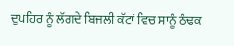ਦੁਪਹਿਰ ਨੂੰ ਲੱਗਦੇ ਬਿਜਲੀ ਕੱਟਾਂ ਵਿਚ ਸਾਨੂੰ ਠੰਢਕ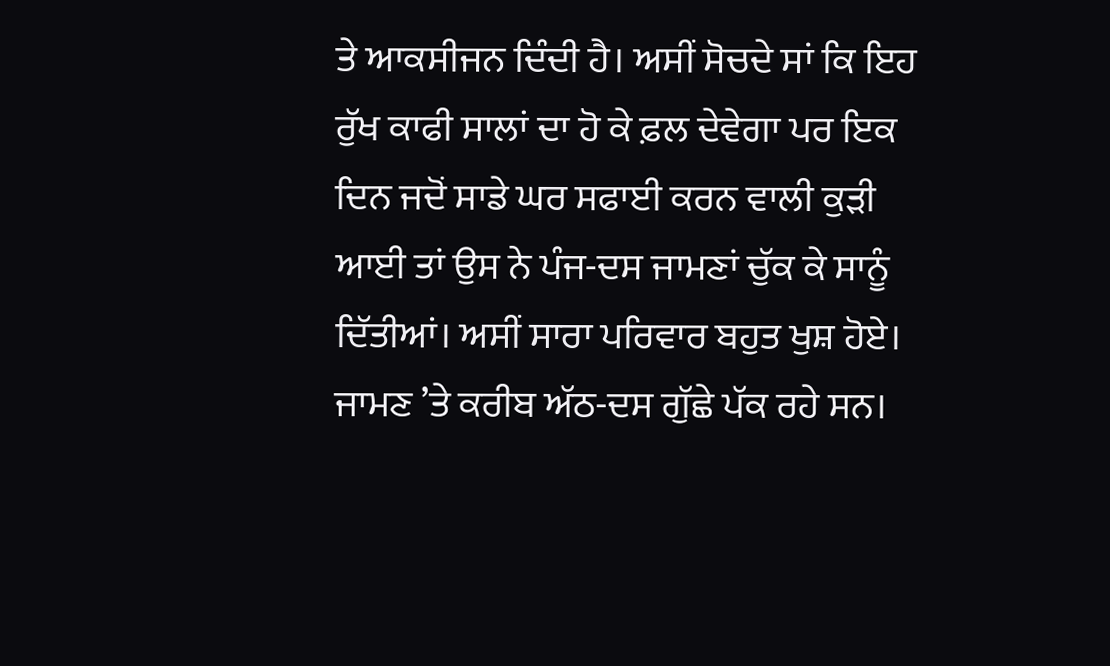ਤੇ ਆਕਸੀਜਨ ਦਿੰਦੀ ਹੈ। ਅਸੀਂ ਸੋਚਦੇ ਸਾਂ ਕਿ ਇਹ ਰੁੱਖ ਕਾਫੀ ਸਾਲਾਂ ਦਾ ਹੋ ਕੇ ਫ਼ਲ ਦੇਵੇਗਾ ਪਰ ਇਕ ਦਿਨ ਜਦੋਂ ਸਾਡੇ ਘਰ ਸਫਾਈ ਕਰਨ ਵਾਲੀ ਕੁੜੀ ਆਈ ਤਾਂ ਉਸ ਨੇ ਪੰਜ-ਦਸ ਜਾਮਣਾਂ ਚੁੱਕ ਕੇ ਸਾਨੂੰ ਦਿੱਤੀਆਂ। ਅਸੀਂ ਸਾਰਾ ਪਰਿਵਾਰ ਬਹੁਤ ਖੁਸ਼ ਹੋਏ। ਜਾਮਣ ’ਤੇ ਕਰੀਬ ਅੱਠ-ਦਸ ਗੁੱਛੇ ਪੱਕ ਰਹੇ ਸਨ।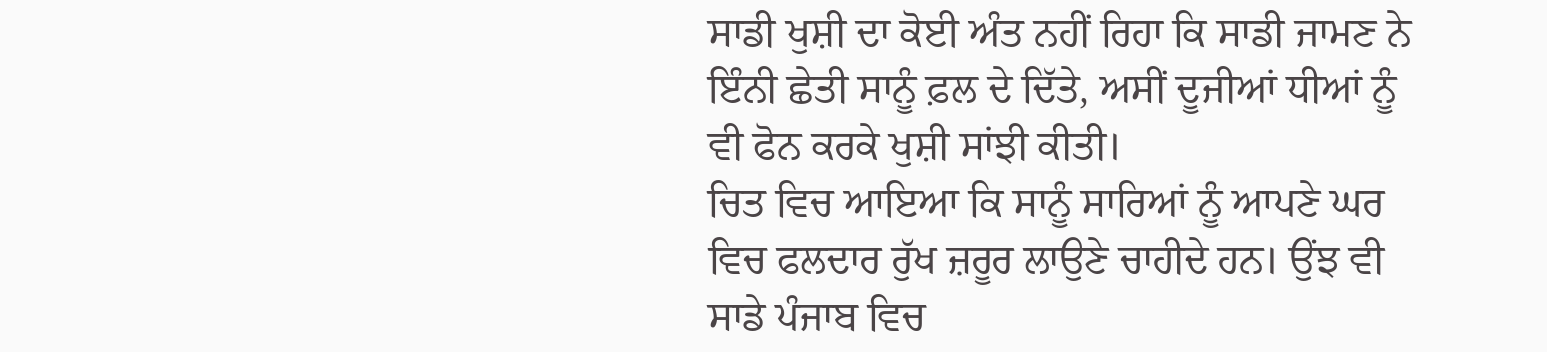ਸਾਡੀ ਖੁਸ਼ੀ ਦਾ ਕੋਈ ਅੰਤ ਨਹੀਂ ਰਿਹਾ ਕਿ ਸਾਡੀ ਜਾਮਣ ਨੇ ਇੰਨੀ ਛੇਤੀ ਸਾਨੂੰ ਫ਼ਲ ਦੇ ਦਿੱਤੇ, ਅਸੀਂ ਦੂਜੀਆਂ ਧੀਆਂ ਨੂੰ ਵੀ ਫੋਨ ਕਰਕੇ ਖੁਸ਼ੀ ਸਾਂਝੀ ਕੀਤੀ।
ਚਿਤ ਵਿਚ ਆਇਆ ਕਿ ਸਾਨੂੰ ਸਾਰਿਆਂ ਨੂੰ ਆਪਣੇ ਘਰ ਵਿਚ ਫਲਦਾਰ ਰੁੱਖ ਜ਼ਰੂਰ ਲਾਉਣੇ ਚਾਹੀਦੇ ਹਨ। ਉਂਝ ਵੀ ਸਾਡੇ ਪੰਜਾਬ ਵਿਚ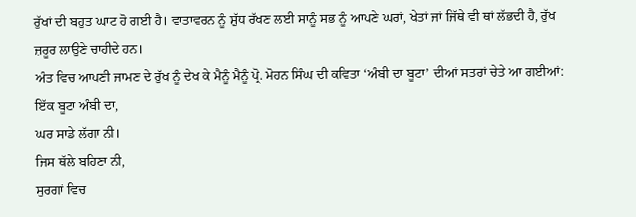ਰੁੱਖਾਂ ਦੀ ਬਹੁਤ ਘਾਟ ਹੋ ਗਈ ਹੈ। ਵਾਤਾਵਰਨ ਨੂੰ ਸ਼ੁੱਧ ਰੱਖਣ ਲਈ ਸਾਨੂੰ ਸਭ ਨੂੰ ਆਪਣੇ ਘਰਾਂ, ਖੇਤਾਂ ਜਾਂ ਜਿੱਥੇ ਵੀ ਥਾਂ ਲੱਭਦੀ ਹੈ, ਰੁੱਖ ਜ਼ਰੂਰ ਲਾਉਣੇ ਚਾਹੀਦੇ ਹਨ।
ਅੰਤ ਵਿਚ ਆਪਣੀ ਜਾਮਣ ਦੇ ਰੁੱਖ ਨੂੰ ਦੇਖ ਕੇ ਮੈਨੂੰ ਮੈਨੂੰ ਪ੍ਰੋ. ਮੋਹਨ ਸਿੰਘ ਦੀ ਕਵਿਤਾ ‘ਅੰਬੀ ਦਾ ਬੂਟਾ’ ਦੀਆਂ ਸਤਰਾਂ ਚੇਤੇ ਆ ਗਈਆਂ:
ਇੱਕ ਬੂਟਾ ਅੰਬੀ ਦਾ,
ਘਰ ਸਾਡੇ ਲੱਗਾ ਨੀ।
ਜਿਸ ਥੱਲੇ ਬਹਿਣਾ ਨੀ,
ਸੁਰਗਾਂ ਵਿਚ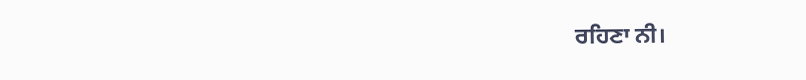ਰਹਿਣਾ ਨੀ।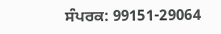ਸੰਪਰਕ: 99151-29064